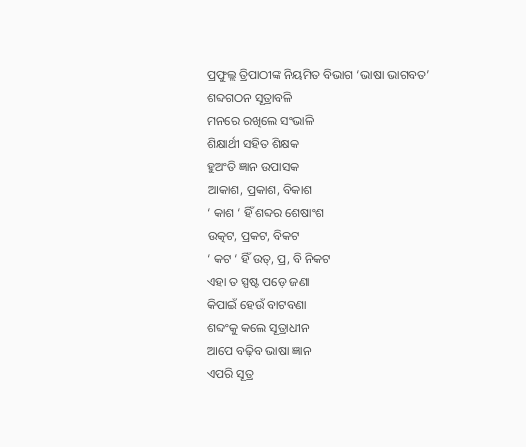ପ୍ରଫୁଲ୍ଲ ତ୍ରିପାଠୀଙ୍କ ନିୟମିତ ବିଭାଗ ‘ଭାଷା ଭାଗବତ’
ଶବ୍ଦଗଠନ ସୂତ୍ରାବଳି
ମନରେ ରଖିଲେ ସଂଭାଳି
ଶିକ୍ଷାର୍ଥୀ ସହିତ ଶିକ୍ଷକ
ହୁଅଂତି ଜ୍ଞାନ ଉପାସକ
ଆକାଶ, ପ୍ରକାଶ, ବିକାଶ
‘ କାଶ ‘ ହିଁ ଶବ୍ଦର ଶେଷାଂଶ
ଉତ୍କଟ, ପ୍ରକଟ, ବିକଟ
‘ କଟ ‘ ହିଁ ଉତ୍, ପ୍ର, ବି ନିକଟ
ଏହା ତ ସ୍ପଷ୍ଟ ପଡ଼େ ଜଣା
କିପାଇଁ ହେଉଁ ବାଟବଣା
ଶବ୍ଦଂକୁ କଲେ ସୂତ୍ରାଧୀନ
ଆପେ ବଢ଼ିବ ଭାଷା ଜ୍ଞାନ
ଏପରି ସୂତ୍ର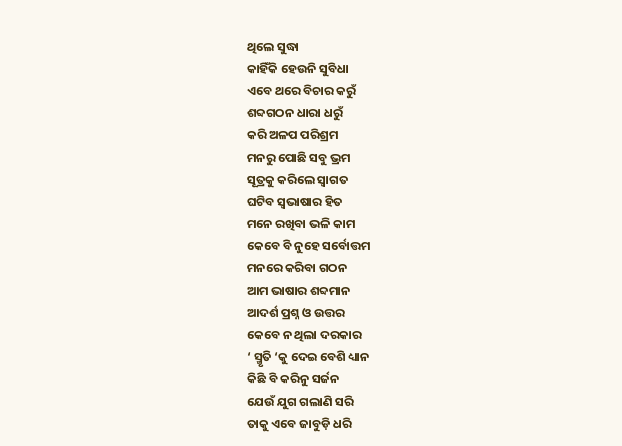ଥିଲେ ସୁଦ୍ଧା
କାହିଁକି ହେଉନି ସୁବିଧା
ଏବେ ଥରେ ବିଚାର କରୁଁ
ଶବ୍ଦଗଠନ ଧାରା ଧରୁଁ
କରି ଅଳପ ପରିଶ୍ରମ
ମନରୁ ପୋଛି ସବୁ ଭ୍ରମ
ସୂତ୍ରକୁ କରିଲେ ସ୍ବାଗତ
ଘଟିବ ସ୍ବଭାଷାର ହିତ
ମନେ ରଖିବା ଭଳି କାମ
କେବେ ବି ନୁହେ ସର୍ବୋତ୍ତମ
ମନରେ କରିବା ଗଠନ
ଆମ ଭାଷାର ଶବ୍ଦମାନ
ଆଦର୍ଶ ପ୍ରଶ୍ନ ଓ ଉତ୍ତର
କେବେ ନ ଥିଲା ଦରକାର
‘ ସ୍ମୃତି ‘କୁ ଦେଇ ବେଶି ଧ୍ୟାନ
କିଛି ବି କରିନୁ ସର୍ଜନ
ଯେଉଁ ଯୁଗ ଗଲାଣି ସରି
ତାକୁ ଏବେ ଜାବୁଡ଼ି ଧରି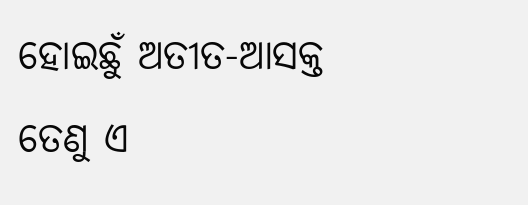ହୋଇଛୁଁ ଅତୀତ-ଆସକ୍ତ
ତେଣୁ ଏ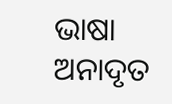ଭାଷା ଅନାଦୃତ